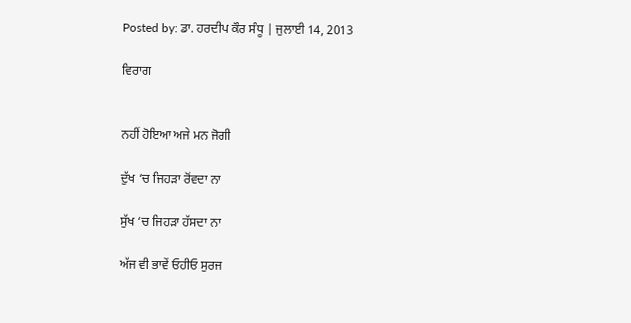Posted by: ਡਾ. ਹਰਦੀਪ ਕੌਰ ਸੰਧੂ | ਜੁਲਾਈ 14, 2013

ਵਿਰਾਗ


ਨਹੀਂ ਹੋਇਆ ਅਜੇ ਮਨ ਜੋਗੀ

ਦੁੱਖ ‘ਚ ਜਿਹੜਾ ਰੋਂਵਦਾ ਨਾ

ਸੁੱਖ ‘ਚ ਜਿਹੜਾ ਹੱਸਦਾ ਨਾ

ਅੱਜ ਵੀ ਭਾਵੇਂ ਓਹੀਓ ਸੁਰਜ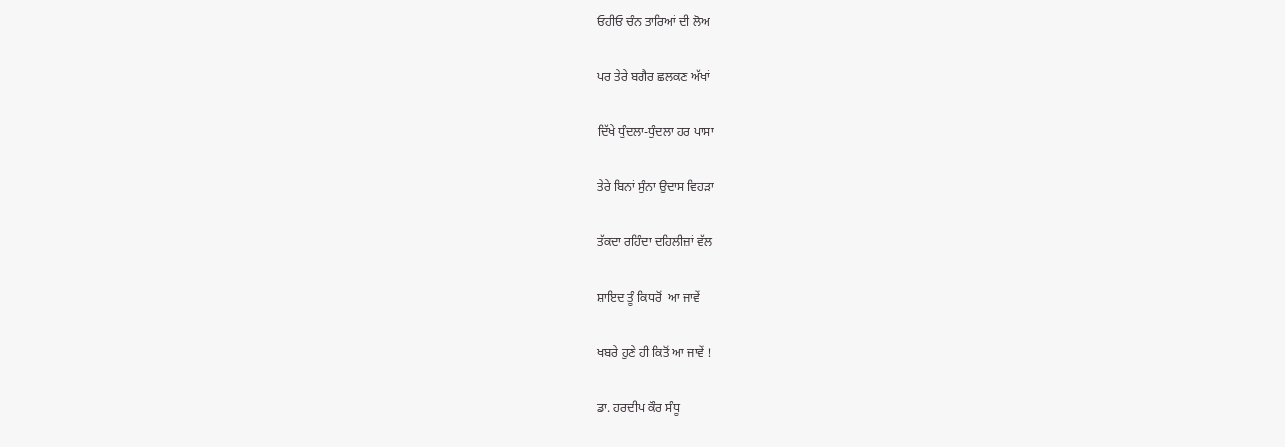ਓਹੀਓ ਚੰਨ ਤਾਰਿਆਂ ਦੀ ਲੋਅ

ਪਰ ਤੇਰੇ ਬਗੈਰ ਛਲਕਣ ਅੱਖਾਂ

ਦਿੱਖੇ ਧੁੰਦਲਾ-ਧੁੰਦਲਾ ਹਰ ਪਾਸਾ

ਤੇਰੇ ਬਿਨਾਂ ਸੁੰਨਾ ਉਦਾਸ ਵਿਹੜਾ

ਤੱਕਦਾ ਰਹਿੰਦਾ ਦਹਿਲੀਜ਼ਾਂ ਵੱਲ

ਸ਼ਾਇਦ ਤੂੰ ਕਿਧਰੋਂ  ਆ ਜਾਵੇਂ

ਖਬਰੇ ਹੁਣੇ ਹੀ ਕਿਤੋਂ ਆ ਜਾਵੇਂ !

ਡਾ. ਹਰਦੀਪ ਕੌਰ ਸੰਧੂ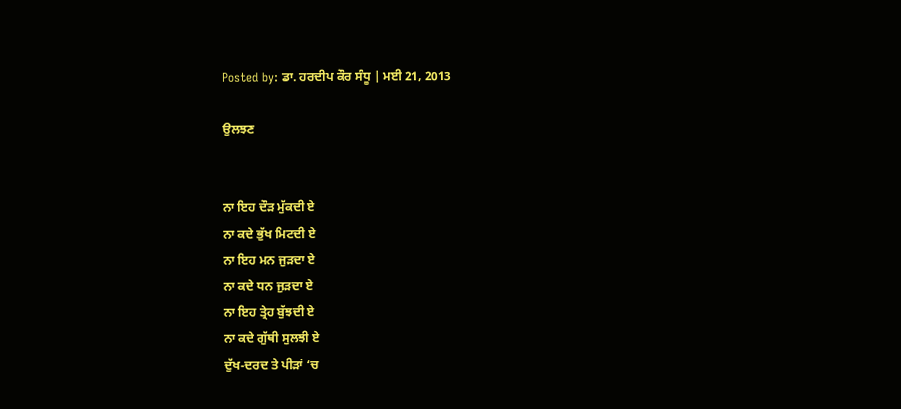Posted by: ਡਾ. ਹਰਦੀਪ ਕੌਰ ਸੰਧੂ | ਮਈ 21, 2013

ਉਲਝਣ


ਨਾ ਇਹ ਦੌੜ ਮੁੱਕਦੀ ਏ
ਨਾ ਕਦੇ ਭੁੱਖ ਮਿਟਦੀ ਏ
ਨਾ ਇਹ ਮਨ ਜੁੜਦਾ ਏ
ਨਾ ਕਦੇ ਧਨ ਜੁੜਦਾ ਏ
ਨਾ ਇਹ ਤ੍ਰੇਹ ਬੁੱਝਦੀ ਏ
ਨਾ ਕਦੇ ਗੁੱਥੀ ਸੁਲਝੀ ਏ
ਦੁੱਖ-ਦਰਦ ਤੇ ਪੀੜਾਂ ‘ਚ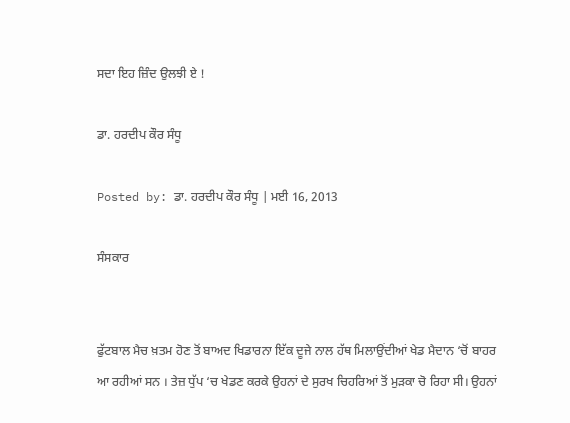ਸਦਾ ਇਹ ਜ਼ਿੰਦ ਉਲਝੀ ਏ !

ਡਾ. ਹਰਦੀਪ ਕੌਰ ਸੰਧੂ

Posted by: ਡਾ. ਹਰਦੀਪ ਕੌਰ ਸੰਧੂ | ਮਈ 16, 2013

ਸੰਸਕਾਰ


ਫੁੱਟਬਾਲ ਮੈਚ ਖ਼ਤਮ ਹੋਣ ਤੋਂ ਬਾਅਦ ਖਿਡਾਰਨਾ ਇੱਕ ਦੂਜੇ ਨਾਲ ਹੱਥ ਮਿਲਾਉਂਦੀਆਂ ਖੇਡ ਮੈਦਾਨ ‘ਚੋਂ ਬਾਹਰ ਆ ਰਹੀਆਂ ਸਨ । ਤੇਜ਼ ਧੁੱਪ ‘ਚ ਖੇਡਣ ਕਰਕੇ ਉਹਨਾਂ ਦੇ ਸੁਰਖ ਚਿਹਰਿਆਂ ਤੋਂ ਮੁੜਕਾ ਚੋ ਰਿਹਾ ਸੀ। ਉਹਨਾਂ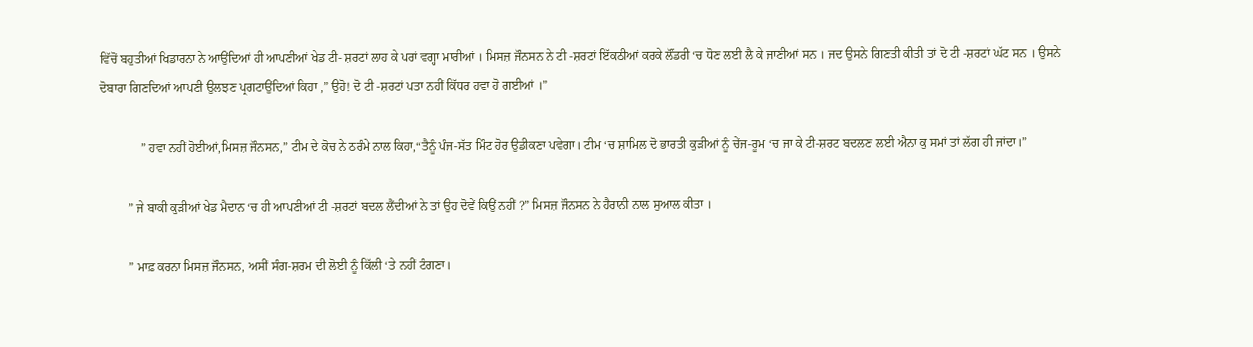ਵਿੱਚੋਂ ਬਹੁਤੀਆਂ ਖਿਡਾਰਨਾ ਨੇ ਆਉਂਦਿਆਂ ਹੀ ਆਪਣੀਆਂ ਖੇਡ ਟੀ- ਸ਼ਰਟਾਂ ਲਾਹ ਕੇ ਪਰਾਂ ਵਗ੍ਹਾ ਮਾਰੀਆਂ । ਮਿਸਜ਼ ਜੌਨਸਨ ਨੇ ਟੀ -ਸ਼ਰਟਾਂ ਇੱਕਠੀਆਂ ਕਰਕੇ ਲੌਂਡਰੀ ‘ਚ ਧੋਣ ਲਈ ਲੈ ਕੇ ਜਾਣੀਆਂ ਸਨ । ਜਦ ਉਸਨੇ ਗਿਣਤੀ ਕੀਤੀ ਤਾਂ ਦੋ ਟੀ -ਸ਼ਰਟਾਂ ਘੱਟ ਸਨ । ਉਸਨੇ ਦੋਬਾਰਾ ਗਿਣਦਿਆਂ ਆਪਣੀ ਉਲਝਣ ਪ੍ਰਗਟਾਉਂਦਿਆਂ ਕਿਹਾ ,” ਉਹੋ! ਦੋ ਟੀ -ਸ਼ਰਟਾਂ ਪਤਾ ਨਹੀਂ ਕਿੱਧਰ ਹਵਾ ਹੋ ਗਈਆਂ ।”

             ” ਹਵਾ ਨਹੀਂ ਹੋਈਆਂ,ਮਿਸਜ਼ ਜੌਨਸਨ,” ਟੀਮ ਦੇ ਕੋਚ ਨੇ ਠਰੰਮੇ ਨਾਲ ਕਿਹਾ,“ਤੈਨੂੰ ਪੰਜ-ਸੱਤ ਮਿੰਟ ਹੋਰ ਉਡੀਕਣਾ ਪਵੇਗਾ। ਟੀਮ ‘ਚ ਸ਼ਾਮਿਲ ਦੋ ਭਾਰਤੀ ਕੁੜੀਆਂ ਨੂੰ ਚੇਂਜ-ਰੂਮ ‘ਚ ਜਾ ਕੇ ਟੀ-ਸ਼ਰਟ ਬਦਲਣ ਲਈ ਐਨਾ ਕੁ ਸਮਾਂ ਤਾਂ ਲੱਗ ਹੀ ਜਾਂਦਾ।”

         ” ਜੇ ਬਾਕੀ ਕੁੜੀਆਂ ਖੇਡ ਮੈਦਾਨ ‘ਚ ਹੀ ਆਪਣੀਆਂ ਟੀ -ਸ਼ਰਟਾਂ ਬਦਲ ਲੈਂਦੀਆਂ ਨੇ ਤਾਂ ਉਹ ਦੋਵੇਂ ਕਿਉਂ ਨਹੀਂ ?” ਮਿਸਜ਼ ਜੌਨਸਨ ਨੇ ਹੈਰਾਨੀ ਨਾਲ ਸੁਆਲ ਕੀਤਾ ।

         ” ਮਾਫ਼ ਕਰਨਾ ਮਿਸਜ਼ ਜੌਨਸਨ, ਅਸੀਂ ਸੰਗ-ਸ਼ਰਮ ਦੀ ਲੋਈ ਨੂੰ ਕਿੱਲੀ ‘ਤੇ ਨਹੀਂ ਟੰਗਣਾ।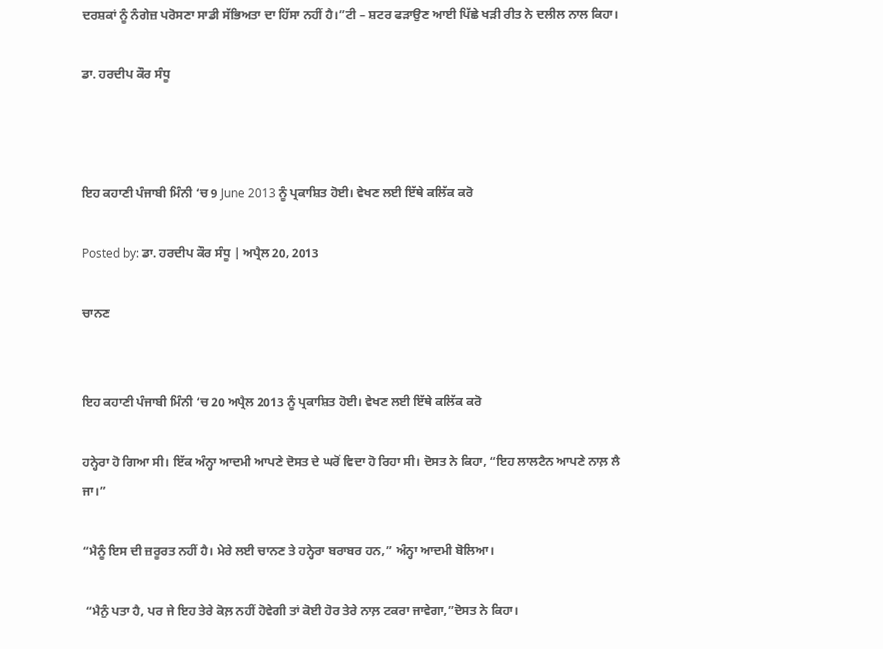ਦਰਸ਼ਕਾਂ ਨੂੰ ਨੰਗੇਜ਼ ਪਰੋਸਣਾ ਸਾਡੀ ਸੱਭਿਅਤਾ ਦਾ ਹਿੱਸਾ ਨਹੀਂ ਹੈ।”ਟੀ – ਸ਼ਟਰ ਫੜਾਉਣ ਆਈ ਪਿੱਛੇ ਖੜੀ ਰੀਤ ਨੇ ਦਲੀਲ ਨਾਲ ਕਿਹਾ।

ਡਾ. ਹਰਦੀਪ ਕੌਰ ਸੰਧੂ



ਇਹ ਕਹਾਣੀ ਪੰਜਾਬੀ ਮਿੰਨੀ ‘ਚ 9 June 2013 ਨੂੰ ਪ੍ਰਕਾਸ਼ਿਤ ਹੋਈ। ਵੇਖਣ ਲਈ ਇੱਥੇ ਕਲਿੱਕ ਕਰੋ

Posted by: ਡਾ. ਹਰਦੀਪ ਕੌਰ ਸੰਧੂ | ਅਪ੍ਰੈਲ 20, 2013

ਚਾਨਣ


ਇਹ ਕਹਾਣੀ ਪੰਜਾਬੀ ਮਿੰਨੀ ‘ਚ 20 ਅਪ੍ਰੈਲ 2013 ਨੂੰ ਪ੍ਰਕਾਸ਼ਿਤ ਹੋਈ। ਵੇਖਣ ਲਈ ਇੱਥੇ ਕਲਿੱਕ ਕਰੋ

ਹਨ੍ਹੇਰਾ ਹੋ ਗਿਆ ਸੀ। ਇੱਕ ਅੰਨ੍ਹਾ ਆਦਮੀ ਆਪਣੇ ਦੋਸਤ ਦੇ ਘਰੋਂ ਵਿਦਾ ਹੋ ਰਿਹਾ ਸੀ। ਦੋਸਤ ਨੇ ਕਿਹਾ, “ਇਹ ਲਾਲਟੈਨ ਆਪਣੇ ਨਾਲ਼ ਲੈ ਜਾ।”

“ਮੈਨੂੰ ਇਸ ਦੀ ਜ਼ਰੂਰਤ ਨਹੀਂ ਹੈ। ਮੇਰੇ ਲਈ ਚਾਨਣ ਤੇ ਹਨ੍ਹੇਰਾ ਬਰਾਬਰ ਹਨ,” ਅੰਨ੍ਹਾ ਆਦਮੀ ਬੋਲਿਆ।

 “ਮੈਨੁੰ ਪਤਾ ਹੈ, ਪਰ ਜੇ ਇਹ ਤੇਰੇ ਕੋਲ਼ ਨਹੀਂ ਹੋਵੇਗੀ ਤਾਂ ਕੋਈ ਹੋਰ ਤੇਰੇ ਨਾਲ਼ ਟਕਰਾ ਜਾਵੇਗਾ,”ਦੋਸਤ ਨੇ ਕਿਹਾ।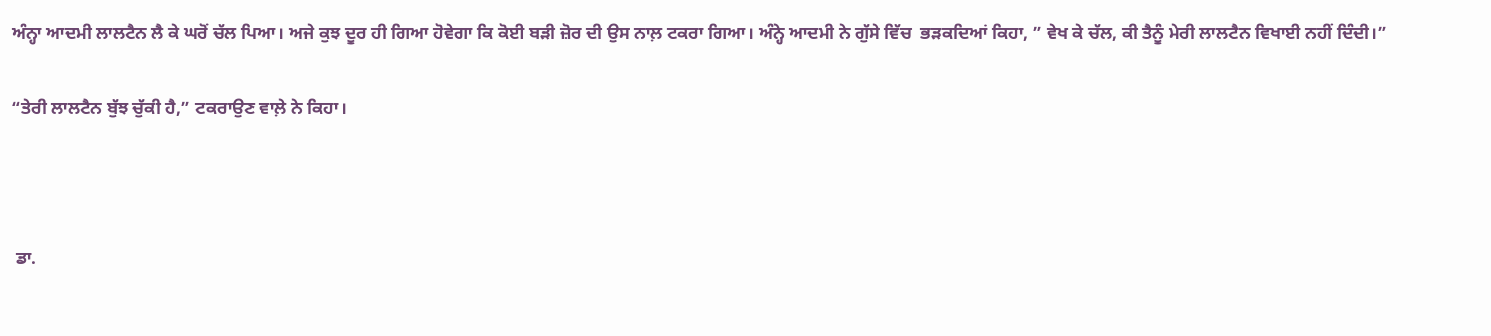ਅੰਨ੍ਹਾ ਆਦਮੀ ਲਾਲਟੈਨ ਲੈ ਕੇ ਘਰੋਂ ਚੱਲ ਪਿਆ। ਅਜੇ ਕੁਝ ਦੂਰ ਹੀ ਗਿਆ ਹੋਵੇਗਾ ਕਿ ਕੋਈ ਬੜੀ ਜ਼ੋਰ ਦੀ ਉਸ ਨਾਲ਼ ਟਕਰਾ ਗਿਆ। ਅੰਨ੍ਹੇ ਆਦਮੀ ਨੇ ਗੁੱਸੇ ਵਿੱਚ  ਭੜਕਦਿਆਂ ਕਿਹਾ, ” ਵੇਖ ਕੇ ਚੱਲ, ਕੀ ਤੈਨੂੰ ਮੇਰੀ ਲਾਲਟੈਨ ਵਿਖਾਈ ਨਹੀਂ ਦਿੰਦੀ।”

“ਤੇਰੀ ਲਾਲਟੈਨ ਬੁੱਝ ਚੁੱਕੀ ਹੈ,” ਟਕਰਾਉਣ ਵਾਲ਼ੇ ਨੇ ਕਿਹਾ।



 ਡਾ.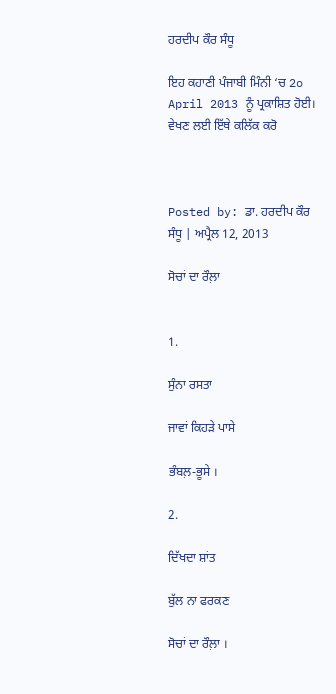ਹਰਦੀਪ ਕੌਰ ਸੰਧੂ

ਇਹ ਕਹਾਣੀ ਪੰਜਾਬੀ ਮਿੰਨੀ ‘ਚ 2o April 2013 ਨੂੰ ਪ੍ਰਕਾਸ਼ਿਤ ਹੋਈ। ਵੇਖਣ ਲਈ ਇੱਥੇ ਕਲਿੱਕ ਕਰੋ



Posted by: ਡਾ. ਹਰਦੀਪ ਕੌਰ ਸੰਧੂ | ਅਪ੍ਰੈਲ 12, 2013

ਸੋਚਾਂ ਦਾ ਰੌਲ਼ਾ


1.

ਸੁੰਨਾ ਰਸਤਾ

ਜਾਵਾਂ ਕਿਹੜੇ ਪਾਸੇ

ਭੰਬਲ਼-ਭੂਸੇ ।

2.

ਦਿੱਖਦਾ ਸ਼ਾਂਤ

ਬੁੱਲ ਨਾ ਫਰਕਣ

ਸੋਚਾਂ ਦਾ ਰੌਲ਼ਾ ।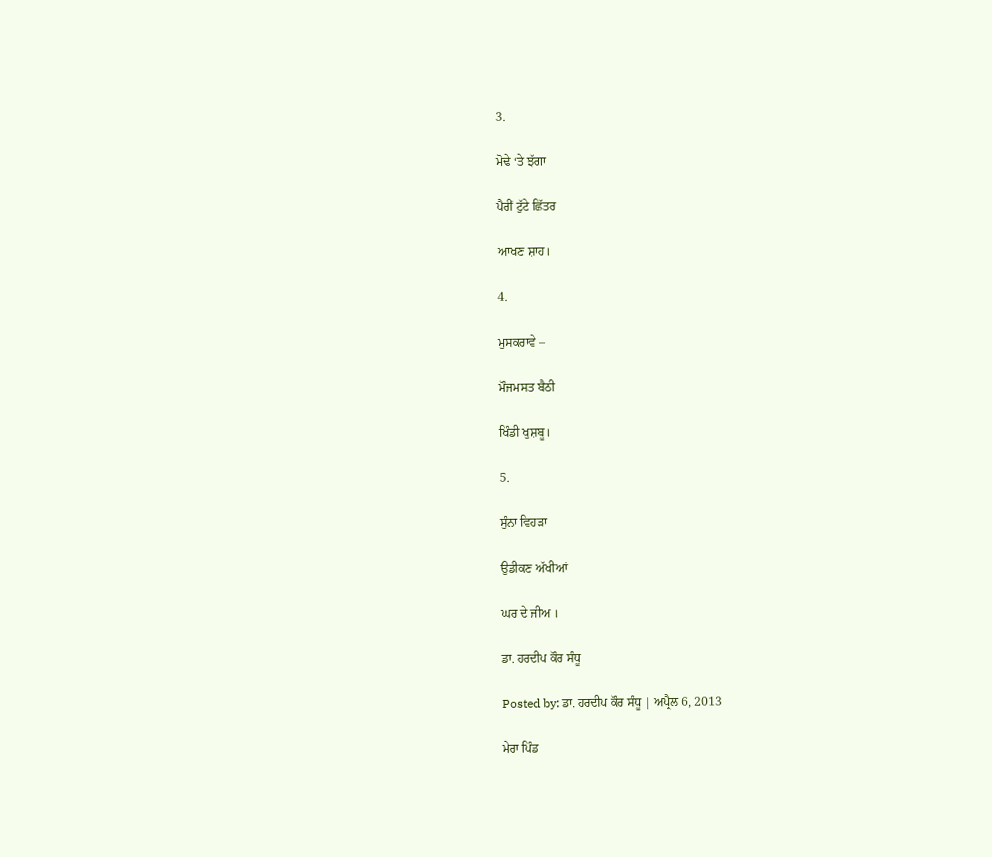3.

ਮੋਢੇ ‘ਤੇ ਝੱਗਾ

ਪੈਰੀਂ ਟੁੱਟੇ ਛਿੱਤਰ

ਆਖਣ ਸ਼ਾਹ।

4.

ਮੁਸਕਰਾਵੇ –

ਮੌਜਮਸਤ ਬੈਠੀ

ਖਿੰਡੀ ਖੁਸ਼ਬੂ।

5.

ਸੁੰਨਾ ਵਿਹੜਾ

ਉਡੀਕਣ ਅੱਖੀਆਂ

ਘਰ ਦੇ ਜੀਅ ।

ਡਾ. ਹਰਦੀਪ ਕੌਰ ਸੰਧੂ

Posted by: ਡਾ. ਹਰਦੀਪ ਕੌਰ ਸੰਧੂ | ਅਪ੍ਰੈਲ 6, 2013

ਮੇਰਾ ਪਿੰਡ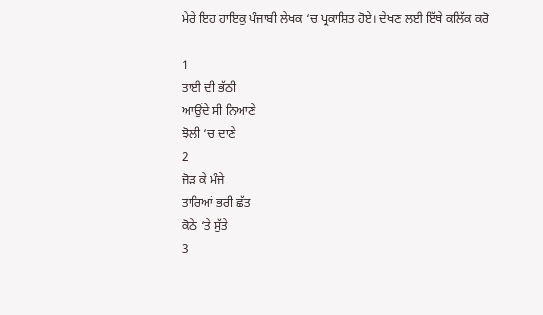ਮੇਰੇ ਇਹ ਹਾਇਕੁ ਪੰਜਾਬੀ ਲੇਖਕ ‘ਚ ਪ੍ਰਕਾਸ਼ਿਤ ਹੋਏ। ਦੇਖਣ ਲਈ ਇੱਥੇ ਕਲਿੱਕ ਕਰੋ

1
ਤਾਈ ਦੀ ਭੱਠੀ
ਆਉਂਦੇ ਸੀ ਨਿਆਣੇ
ਝੋਲੀ ‘ਚ ਦਾਣੇ
2
ਜੋੜ ਕੇ ਮੰਜੇ
ਤਾਰਿਆਂ ਭਰੀ ਛੱਤ
ਕੋਠੇ ‘ਤੇ ਸੁੱਤੇ
3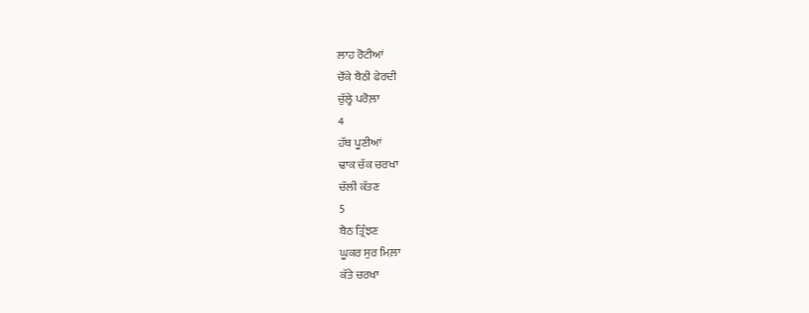ਲਾਹ ਰੋਟੀਆਂ
ਚੌਂਕੇ ਬੈਠੀ ਫੇਰਦੀ
ਚੁੱਲ੍ਹੇ ਪਰੋਲ਼ਾ
4
ਹੱਥ ਪੂਣੀਆਂ
ਢਾਕ ਚੱਕ ਚਰਖਾ
ਚੱਲੀ ਕੱਤਣ
5
ਬੈਠ ਤ੍ਰਿੰਝਣ
ਘੂਕਰ ਸੁਰ ਮਿਲ਼ਾ
ਕੱਤੇ ਚਰਖਾ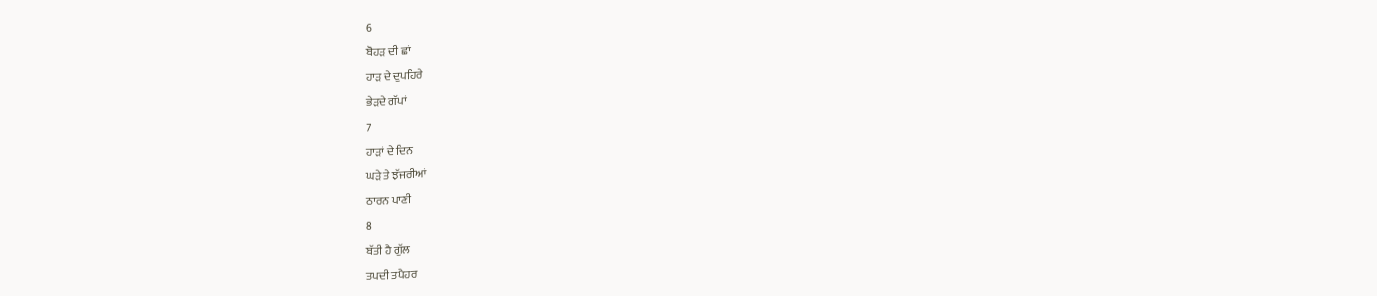6
ਬੋਹੜ ਦੀ ਛਾਂ
ਹਾੜ ਦੇ ਦੁਪਹਿਰੇ
ਭੇੜਦੇ ਗੱਪਾਂ
7
ਹਾੜਾਂ ਦੇ ਦਿਨ
ਘੜੇ ਤੇ ਝੱਜਰੀਆਂ
ਠਾਰਨ ਪਾਣੀ
8
ਬੱਤੀ ਹੈ ਗੁੱਲ
ਤਪਦੀ ਤਪੈਹਰ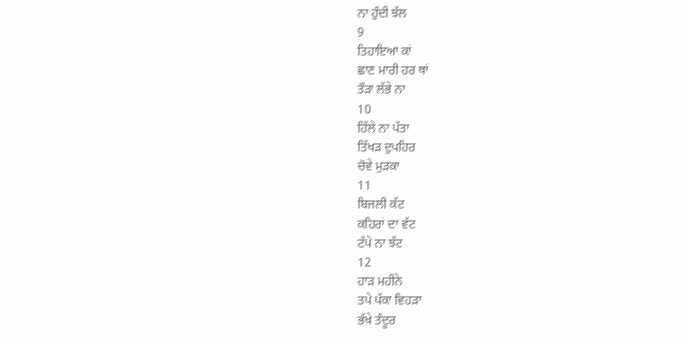ਨਾ ਹੁੰਦੀ ਝੱਲ
9
ਤਿਹਾਇਆ ਕਾਂ
ਛਾਣ ਮਾਰੀ ਹਰ ਥਾਂ
ਤੌੜਾ ਲੱਭੇ ਨਾ
10
ਹਿੱਲੇ ਨਾ ਪੱਤਾ
ਤਿੱਖੜ ਦੁਪਹਿਰ
ਚੋਵੇ ਮੁੜਕਾ
11
ਬਿਜਲੀ ਕੱਟ
ਕਹਿਰਾਂ ਦਾ ਵੱਟ
ਟੱਪੇ ਨਾ ਝੱਟ
12
ਹਾੜ ਮਹੀਨੇ
ਤਪੇ ਪੱਕਾ ਵਿਹੜਾ
ਭੱਖੇ ਤੰਦੂਰ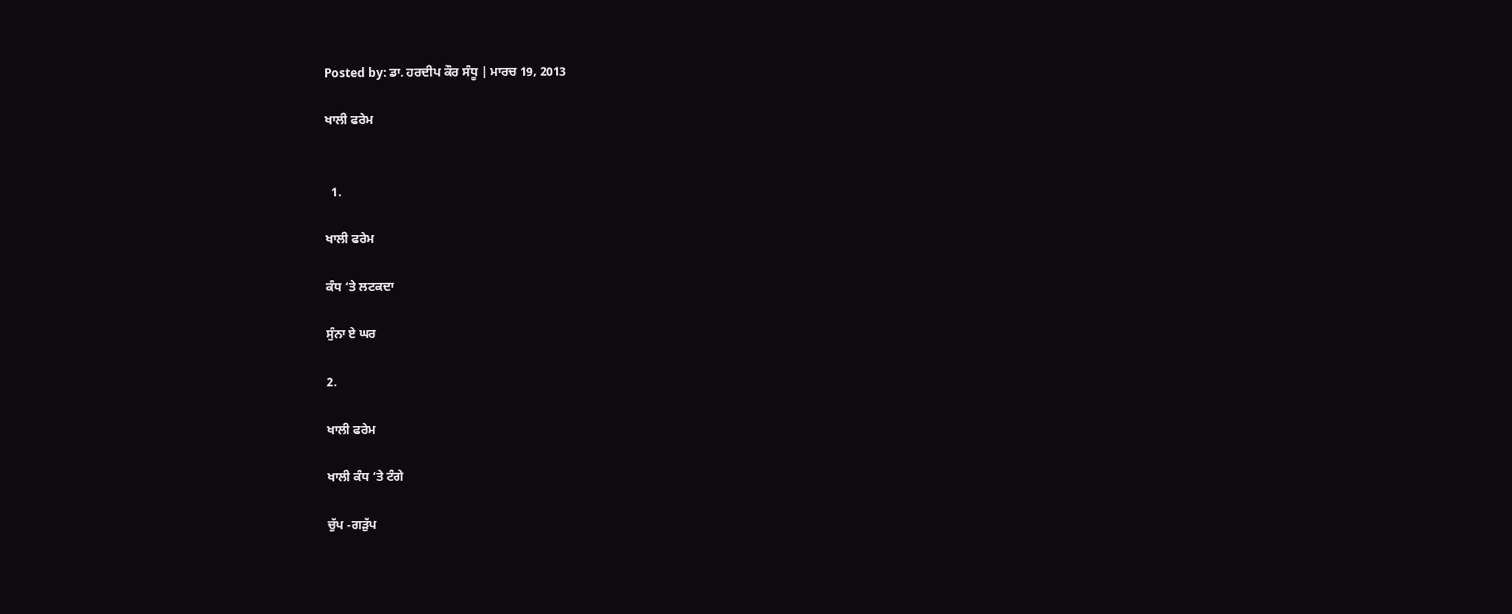Posted by: ਡਾ. ਹਰਦੀਪ ਕੌਰ ਸੰਧੂ | ਮਾਰਚ 19, 2013

ਖਾਲੀ ਫਰੇਮ


  1.

ਖਾਲੀ ਫਰੇਮ

ਕੰਧ ‘ਤੇ ਲਟਕਦਾ

ਸੁੰਨਾ ਏ ਘਰ

2.

ਖਾਲੀ ਫਰੇਮ

ਖਾਲੀ ਕੰਧ ‘ਤੇ ਟੰਗੇ

ਚੁੱਪ -ਗੜੁੱਪ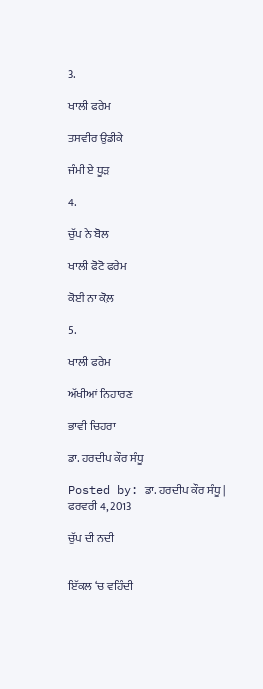3.

ਖਾਲੀ ਫਰੇਮ

ਤਸਵੀਰ ਉਡੀਕੇ

ਜੰਮੀ ਏ ਧੂੜ

4.

ਚੁੱਪ ਨੇ ਬੋਲ

ਖਾਲੀ ਫੋਟੋ ਫਰੇਮ

ਕੋਈ ਨਾ ਕੋਲ਼

5.

ਖਾਲੀ ਫਰੇਮ

ਅੱਖੀਆਂ ਨਿਹਾਰਣ

ਭਾਵੀ ਚਿਹਰਾ

ਡਾ. ਹਰਦੀਪ ਕੌਰ ਸੰਧੂ

Posted by: ਡਾ. ਹਰਦੀਪ ਕੌਰ ਸੰਧੂ | ਫਰਵਰੀ 4, 2013

ਚੁੱਪ ਦੀ ਨਦੀ


ਇੱਕਲ ‘ਚ ਵਹਿੰਦੀ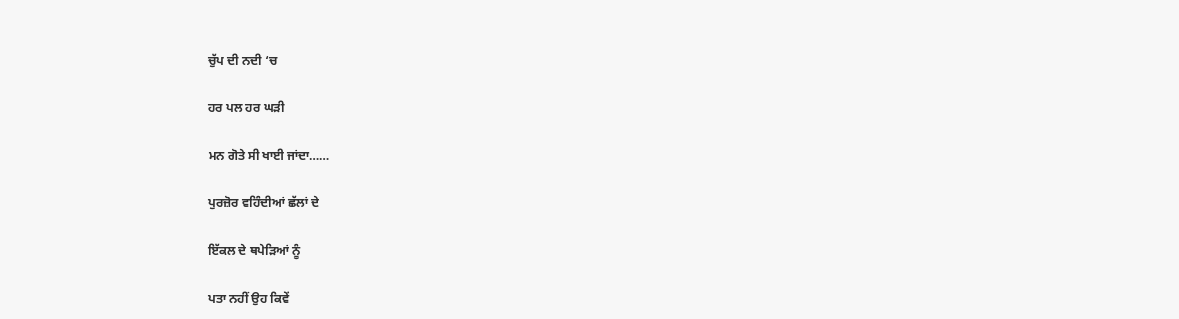ਚੁੱਪ ਦੀ ਨਦੀ ‘ਚ

ਹਰ ਪਲ ਹਰ ਘੜੀ

ਮਨ ਗੋਤੇ ਸੀ ਖਾਈ ਜਾਂਦਾ……

ਪੁਰਜ਼ੋਰ ਵਹਿੰਦੀਆਂ ਛੱਲਾਂ ਦੇ

ਇੱਕਲ ਦੇ ਥਪੇੜਿਆਂ ਨੂੰ

ਪਤਾ ਨਹੀਂ ਉਹ ਕਿਵੇਂ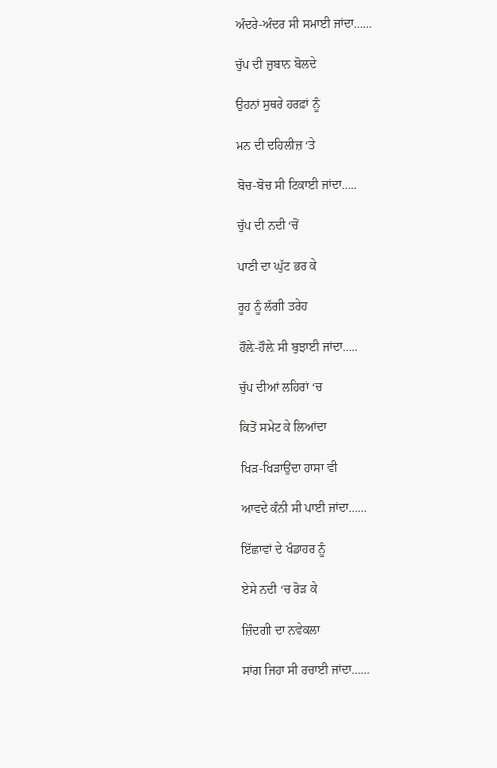ਅੰਦਰੇ-ਅੰਦਰ ਸੀ ਸਮਾਈ ਜਾਂਦਾ……

ਚੁੱਪ ਦੀ ਜ਼ੁਬਾਨ ਬੋਲਦੇ

ਉਹਨਾਂ ਸੁਥਰੇ ਹਰਫ਼ਾਂ ਨੂੰ

ਮਨ ਦੀ ਦਹਿਲੀਜ਼ ‘ਤੇ

ਬੋਚ-ਬੋਚ ਸੀ ਟਿਕਾਈ ਜਾਂਦਾ…..

ਚੁੱਪ ਦੀ ਨਦੀ ‘ਚੋਂ

ਪਾਣੀ ਦਾ ਘੁੱਟ ਭਰ ਕੇ

ਰੂਹ ਨੂੰ ਲੱਗੀ ਤਰੇਹ

ਹੌਲ਼ੇ-ਹੌਲ਼ੇ ਸੀ ਬੁਝਾਈ ਜਾਂਦਾ…..

ਚੁੱਪ ਦੀਆਂ ਲਹਿਰਾਂ ‘ਚ

ਕਿਤੋਂ ਸਮੇਟ ਕੇ ਲਿਆਂਦਾ

ਖਿੜ-ਖਿੜਾਉਂਦਾ ਹਾਸਾ ਵੀ

ਆਵਦੇ ਕੰਨੀ ਸੀ ਪਾਈ ਜਾਂਦਾ……

ਇੱਛਾਵਾਂ ਦੇ ਖੰਡਾਹਰ ਨੂੰ

ਏਸੇ ਨਦੀ ‘ਚ ਰੋੜ ਕੇ

ਜ਼ਿੰਦਗੀ ਦਾ ਨਵੇਕਲਾ

ਸਾਂਗ ਜਿਹਾ ਸੀ ਰਚਾਈ ਜਾਂਦਾ……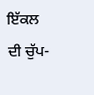ਇੱਕਲ ਦੀ ਚੁੱਪ-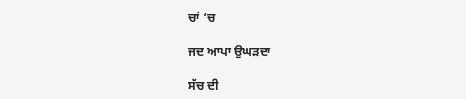ਚਾਂ ‘ਚ

ਜਦ ਆਪਾ ਉਘੜਦਾ

ਸੱਚ ਦੀ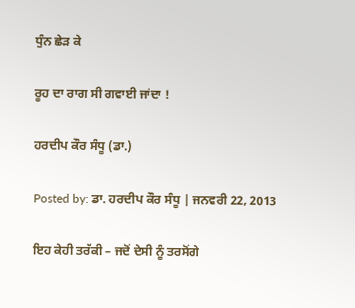ਧੁੰਨ ਛੇੜ ਕੇ

ਰੂਹ ਦਾ ਰਾਗ ਸੀ ਗਵਾਈ ਜਾਂਦਾ !

ਹਰਦੀਪ ਕੌਰ ਸੰਧੂ (ਡਾ.)

Posted by: ਡਾ. ਹਰਦੀਪ ਕੌਰ ਸੰਧੂ | ਜਨਵਰੀ 22, 2013

ਇਹ ਕੇਹੀ ਤਰੱਕੀ – ਜਦੋਂ ਦੇਸੀ ਨੂੰ ਤਰਸੋਂਗੇ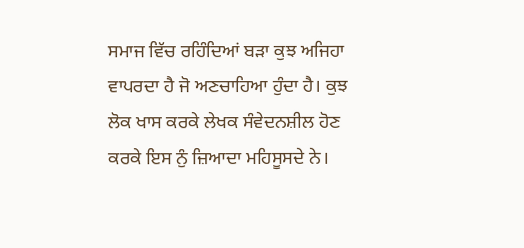ਸਮਾਜ ਵਿੱਚ ਰਹਿੰਦਿਆਂ ਬੜਾ ਕੁਝ ਅਜਿਹਾ ਵਾਪਰਦਾ ਹੈ ਜੋ ਅਣਚਾਹਿਆ ਹੁੰਦਾ ਹੈ। ਕੁਝ ਲੋਕ ਖਾਸ ਕਰਕੇ ਲੇਖਕ ਸੰਵੇਦਨਸ਼ੀਲ ਹੋਣ ਕਰਕੇ ਇਸ ਨੁੰ ਜ਼ਿਆਦਾ ਮਹਿਸੂਸਦੇ ਨੇ।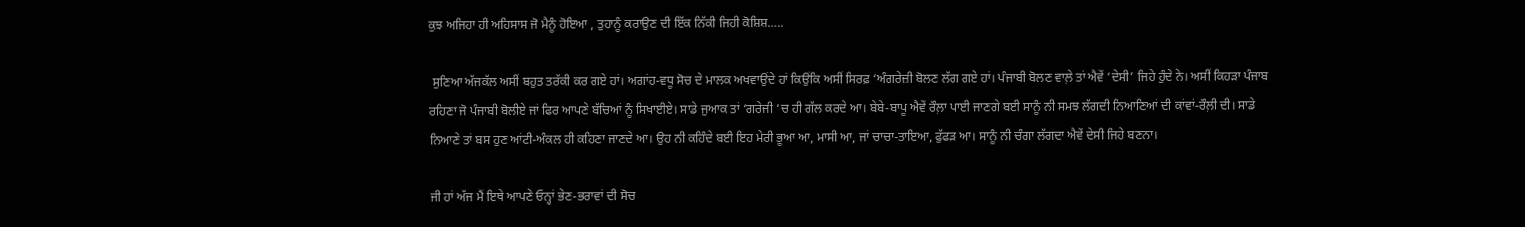ਕੁਝ ਅਜਿਹਾ ਹੀ ਅਹਿਸਾਸ ਜੋ ਮੈਨੂੰ ਹੋਇਆ , ਤੁਹਾਨੂੰ ਕਰਾਉਣ ਦੀ ਇੱਕ ਨਿੱਕੀ ਜਿਹੀ ਕੋਸ਼ਿਸ਼…..

 ਸੁਣਿਆ ਅੱਜਕੱਲ ਅਸੀਂ ਬਹੁਤ ਤਰੱਕੀ ਕਰ ਗਏ ਹਾਂ। ਅਗਾਂਹ-ਵਧੂ ਸੋਚ ਦੇ ਮਾਲਕ ਅਖਵਾਉਂਦੇ ਹਾਂ ਕਿਉਂਕਿ ਅਸੀਂ ਸਿਰਫ਼ ‘ਅੰਗਰੇਜ਼ੀ ਬੋਲਣ ਲੱਗ ਗਏ ਹਾਂ। ਪੰਜਾਬੀ ਬੋਲਣ ਵਾਲ਼ੇ ਤਾਂ ਐਵੇਂ ‘ਦੇਸੀ’ ਜਿਹੇ ਹੁੰਦੇ ਨੇ। ਅਸੀਂ ਕਿਹੜਾ ਪੰਜਾਬ ਰਹਿਣਾ ਜੋ ਪੰਜਾਬੀ ਬੋਲੀਏ ਜਾਂ ਫਿਰ ਆਪਣੇ ਬੱਚਿਆਂ ਨੂੰ ਸਿਖਾਈਏ। ਸਾਡੇ ਜੁਆਕ ਤਾਂ ‘ਗਰੇਜੀ ‘ਚ ਹੀ ਗੱਲ ਕਰਦੇ ਆ। ਬੇਬੇ-ਬਾਪੂ ਐਵੇਂ ਰੌਲ਼ਾ ਪਾਈ ਜਾਣਗੇ ਬਈ ਸਾਨੂੰ ਨੀ ਸਮਝ ਲੱਗਦੀ ਨਿਆਣਿਆਂ ਦੀ ਕਾਂਵਾਂ-ਰੌਲ਼ੀ ਦੀ। ਸਾਡੇ ਨਿਆਣੇ ਤਾਂ ਬਸ ਹੁਣ ਆਂਟੀ-ਅੰਕਲ ਹੀ ਕਹਿਣਾ ਜਾਣਦੇ ਆ। ਉਹ ਨੀ ਕਹਿੰਦੇ ਬਈ ਇਹ ਮੇਰੀ ਭੂਆ ਆ, ਮਾਸੀ ਆ, ਜਾਂ ਚਾਚਾ-ਤਾਇਆ, ਫੁੱਫੜ ਆ। ਸਾਨੂੰ ਨੀ ਚੰਗਾ ਲੱਗਦਾ ਐਵੇਂ ਦੇਸੀ ਜਿਹੇ ਬਣਨਾ।

ਜੀ ਹਾਂ ਅੱਜ ਮੈਂ ਇਥੇ ਆਪਣੇ ਓਨ੍ਹਾਂ ਭੇਣ-ਭਰਾਵਾਂ ਦੀ ਸੋਚ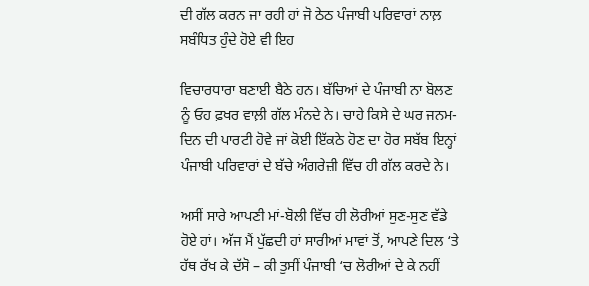ਦੀ ਗੱਲ ਕਰਨ ਜਾ ਰਹੀ ਹਾਂ ਜੋ ਠੇਠ ਪੰਜਾਬੀ ਪਰਿਵਾਰਾਂ ਨਾਲ਼ ਸਬੰਧਿਤ ਹੁੰਦੇ ਹੋਏ ਵੀ ਇਹ

ਵਿਚਾਰਧਾਰਾ ਬਣਾਈ ਬੈਠੇ ਹਨ। ਬੱਚਿਆਂ ਦੇ ਪੰਜਾਬੀ ਨਾ ਬੋਲਣ ਨੂੰ ਓਹ ਫ਼ਖਰ ਵਾਲ਼ੀ ਗੱਲ ਮੰਨਦੇ ਨੇ। ਚਾਹੇ ਕਿਸੇ ਦੇ ਘਰ ਜਨਮ-ਦਿਨ ਦੀ ਪਾਰਟੀ ਹੋਵੇ ਜਾਂ ਕੋਈ ਇੱਕਠੇ ਹੋਣ ਦਾ ਹੋਰ ਸਬੱਬ ਇਨ੍ਹਾਂ ਪੰਜਾਬੀ ਪਰਿਵਾਰਾਂ ਦੇ ਬੱਚੇ ਅੰਗਰੇਜ਼ੀ ਵਿੱਚ ਹੀ ਗੱਲ ਕਰਦੇ ਨੇ।

ਅਸੀਂ ਸਾਰੇ ਆਪਣੀ ਮਾਂ-ਬੋਲੀ ਵਿੱਚ ਹੀ ਲੋਰੀਆਂ ਸੁਣ-ਸੁਣ ਵੱਡੇ ਹੋਏ ਹਾਂ। ਅੱਜ ਮੈਂ ਪੁੱਛਦੀ ਹਾਂ ਸਾਰੀਆਂ ਮਾਵਾਂ ਤੋਂ, ਆਪਣੇ ਦਿਲ ‘ਤੇ ਹੱਥ ਰੱਖ ਕੇ ਦੱਸੋ – ਕੀ ਤੁਸੀਂ ਪੰਜਾਬੀ ‘ਚ ਲੋਰੀਆਂ ਦੇ ਕੇ ਨਹੀਂ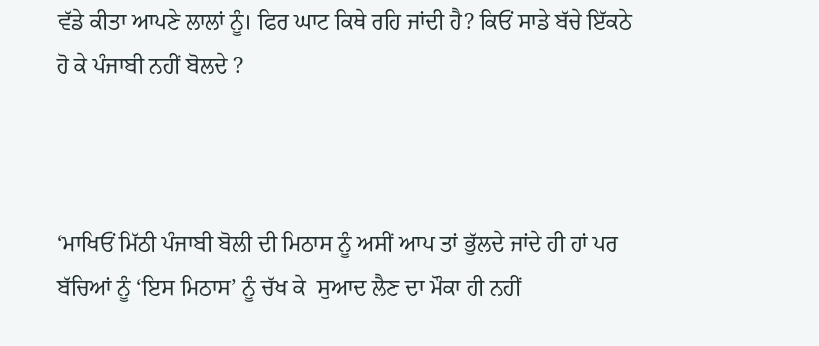ਵੱਡੇ ਕੀਤਾ ਆਪਣੇ ਲਾਲਾਂ ਨੂੰ। ਫਿਰ ਘਾਟ ਕਿਥੇ ਰਹਿ ਜਾਂਦੀ ਹੈ? ਕਿਓਂ ਸਾਡੇ ਬੱਚੇ ਇੱਕਠੇ ਹੋ ਕੇ ਪੰਜਾਬੀ ਨਹੀਂ ਬੋਲਦੇ ?



‘ਮਾਖਿਓਂ ਮਿੱਠੀ ਪੰਜਾਬੀ ਬੋਲੀ ਦੀ ਮਿਠਾਸ ਨੂੰ ਅਸੀਂ ਆਪ ਤਾਂ ਭੁੱਲਦੇ ਜਾਂਦੇ ਹੀ ਹਾਂ ਪਰ ਬੱਚਿਆਂ ਨੂੰ ‘ਇਸ ਮਿਠਾਸ’ ਨੂੰ ਚੱਖ ਕੇ  ਸੁਆਦ ਲੈਣ ਦਾ ਮੌਕਾ ਹੀ ਨਹੀਂ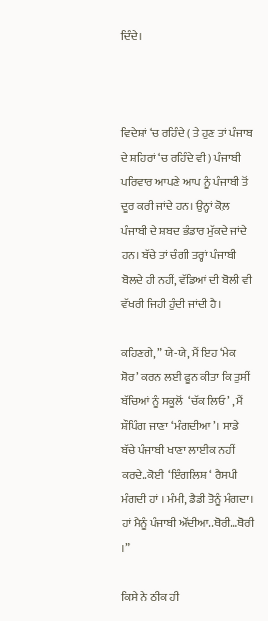ਦਿੰਦੇ।



ਵਿਦੇਸ਼ਾਂ ‘ਚ ਰਹਿੰਦੇ ( ਤੇ ਹੁਣ ਤਾਂ ਪੰਜਾਬ ਦੇ ਸ਼ਹਿਰਾਂ ‘ਚ ਰਹਿੰਦੇ ਵੀ ) ਪੰਜਾਬੀ ਪਰਿਵਾਰ ਆਪਣੇ ਆਪ ਨੂੰ ਪੰਜਾਬੀ ਤੋਂ ਦੂਰ ਕਰੀ ਜਾਂਦੇ ਹਨ। ਉਨ੍ਹਾਂ ਕੋਲ਼ ਪੰਜਾਬੀ ਦੇ ਸ਼ਬਦ ਭੰਡਾਰ ਮੁੱਕਦੇ ਜਾਂਦੇ ਹਨ। ਬੱਚੇ ਤਾਂ ਚੰਗੀ ਤਰ੍ਹਾਂ ਪੰਜਾਬੀ ਬੋਲਦੇ ਹੀ ਨਹੀਂ, ਵੱਡਿਆਂ ਦੀ ਬੋਲੀ ਵੀ ਵੱਖਰੀ ਜਿਹੀ ਹੁੰਦੀ ਜਾਂਦੀ ਹੈ।

ਕਹਿਣਗੇ, ” ਯੇ-ਯੇ, ਮੈਂ ਇਹ ‘ਮੇਕ ਸ਼ੋਰ’ ਕਰਨ ਲਈ ਫੂਨ ਕੀਤਾ ਕਿ ਤੁਸੀਂ ਬੱਚਿਆਂ ਨੂੰ ਸਕੂਲੋਂ  ‘ਚੱਕ ਲਿਓ’ , ਮੈਂ ਸ਼ੌਪਿੰਗ ਜਾਣਾ ‘ਮੰਗਦੀਆ’। ਸਾਡੇ ਬੱਚੇ ਪੰਜਾਬੀ ਖਾਣਾ ਲਾਈਕ ਨਹੀਂ ਕਰਦੇ..ਕੋਈ  ‘ਇੰਗਲਿਸ਼ ‘ ਰੈਸਪੀ ਮੰਗਦੀ ਹਾਂ । ਮੰਮੀ, ਡੈਡੀ ਤੋਨੂੰ ਮੰਗਦਾ।    ਹਾਂ ਮੈਨੂੰ ਪੰਜਾਬੀ ਔਂਦੀਆ..ਥੋਰੀ…ਥੋਰੀ ।”

ਕਿਸੇ ਨੇ ਠੀਕ ਹੀ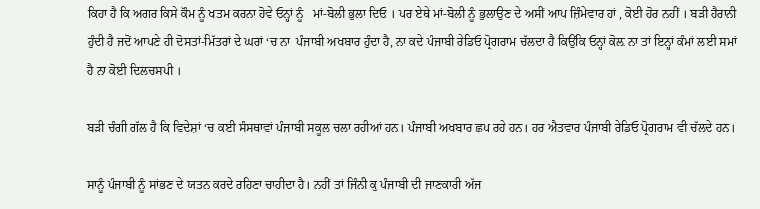ਕਿਹਾ ਹੈ ਕਿ ਅਗਰ ਕਿਸੇ ਕੌਮ ਨੂੰ ਖਤਮ ਕਰਨਾ ਹੋਵੇ ਓਨ੍ਹਾਂ ਨੂੰ   ਮਾਂ-ਬੋਲੀ ਭੁਲਾ ਦਿਓ । ਪਰ ਏਥੇ ਮਾਂ-ਬੋਲੀ ਨੂੰ ਭੁਲਾਉਣ ਦੇ ਅਸੀਂ ਆਪ ਜ਼ਿੰਮੇਵਾਰ ਹਾਂ , ਕੋਈ ਹੋਰ ਨਹੀਂ । ਬੜੀ ਹੈਰਾਨੀ ਹੁੰਦੀ ਹੈ ਜਦੋਂ ਆਪਣੇ ਹੀ ਦੋਸਤਾਂ-ਮਿੱਤਰਾਂ ਦੇ ਘਰਾਂ ‘ਚ ਨਾ  ਪੰਜਾਬੀ ਅਖਬਾਰ ਹੁੰਦਾ ਹੈ, ਨਾ ਕਦੇ ਪੰਜਾਬੀ ਰੇਡਿਓ ਪ੍ਰੋਗਰਾਮ ਚੱਲਦਾ ਹੈ ਕਿਉਂਕਿ ਓਨ੍ਹਾਂ ਕੋਲ਼ ਨਾ ਤਾਂ ਇਨ੍ਹਾਂ ਕੰਮਾਂ ਲਈ ਸਮਾਂ ਹੈ ਨਾ ਕੋਈ ਦਿਲਚਸਪੀ ।

ਬੜੀ ਚੰਗੀ ਗੱਲ ਹੈ ਕਿ ਵਿਦੇਸ਼ਾਂ ‘ਚ ਕਈ ਸੰਸਥਾਵਾਂ ਪੰਜਾਬੀ ਸਕੂਲ ਚਲਾ ਰਹੀਆਂ ਹਨ। ਪੰਜਾਬੀ ਅਖਬਾਰ ਛਪ ਰਹੇ ਹਨ। ਹਰ ਐਤਵਾਰ ਪੰਜਾਬੀ ਰੇਡਿਓ ਪ੍ਰੋਗਰਾਮ ਵੀ ਚੱਲਦੇ ਹਨ।

ਸਾਨੂੰ ਪੰਜਾਬੀ ਨੂੰ ਸਾਂਭਣ ਦੇ ਯਤਨ ਕਰਦੇ ਰਹਿਣਾ ਚਾਹੀਦਾ ਹੈ। ਨਹੀਂ ਤਾਂ ਜਿੰਨੀ ਕੁ ਪੰਜਾਬੀ ਦੀ ਜਾਣਕਾਰੀ ਅੱਜ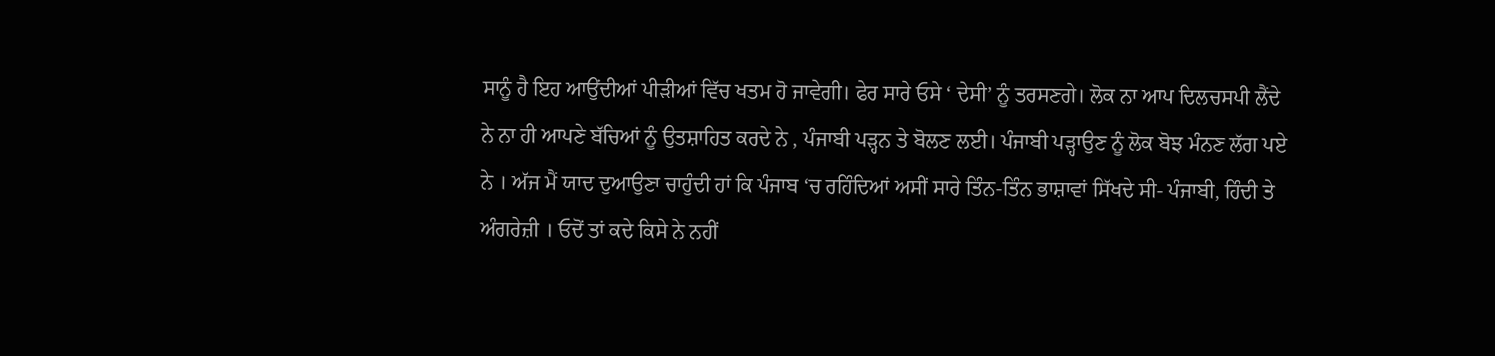ਸਾਨੂੰ ਹੈ ਇਹ ਆਉਂਦੀਆਂ ਪੀੜੀਆਂ ਵਿੱਚ ਖਤਮ ਹੋ ਜਾਵੇਗੀ। ਫੇਰ ਸਾਰੇ ਓਸੇ ‘ ਦੇਸੀ’ ਨੂੰ ਤਰਸਣਗੇ। ਲੋਕ ਨਾ ਆਪ ਦਿਲਚਸਪੀ ਲੈਂਦੇ ਨੇ ਨਾ ਹੀ ਆਪਣੇ ਬੱਚਿਆਂ ਨੂੰ ਉਤਸ਼ਾਹਿਤ ਕਰਦੇ ਨੇ , ਪੰਜਾਬੀ ਪੜ੍ਹਨ ਤੇ ਬੋਲਣ ਲਈ। ਪੰਜਾਬੀ ਪੜ੍ਹਾਉਣ ਨੂੰ ਲੋਕ ਬੋਝ ਮੰਨਣ ਲੱਗ ਪਏ ਨੇ । ਅੱਜ ਮੈਂ ਯਾਦ ਦੁਆਉਣਾ ਚਾਹੁੰਦੀ ਹਾਂ ਕਿ ਪੰਜਾਬ ‘ਚ ਰਹਿੰਦਿਆਂ ਅਸੀਂ ਸਾਰੇ ਤਿੰਨ-ਤਿੰਨ ਭਾਸ਼ਾਵਾਂ ਸਿੱਖਦੇ ਸੀ- ਪੰਜਾਬੀ, ਹਿੰਦੀ ਤੇ ਅੰਗਰੇਜ਼ੀ । ਓਦੋਂ ਤਾਂ ਕਦੇ ਕਿਸੇ ਨੇ ਨਹੀਂ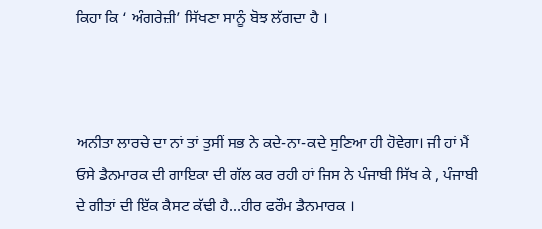ਕਿਹਾ ਕਿ ‘ ਅੰਗਰੇਜ਼ੀ’ ਸਿੱਖਣਾ ਸਾਨੂੰ ਬੋਝ ਲੱਗਦਾ ਹੈ ।



ਅਨੀਤਾ ਲਾਰਚੇ ਦਾ ਨਾਂ ਤਾਂ ਤੁਸੀਂ ਸਭ ਨੇ ਕਦੇ-ਨਾ-ਕਦੇ ਸੁਣਿਆ ਹੀ ਹੋਵੇਗਾ। ਜੀ ਹਾਂ ਮੈਂ ਓਸੇ ਡੈਨਮਾਰਕ ਦੀ ਗਾਇਕਾ ਦੀ ਗੱਲ ਕਰ ਰਹੀ ਹਾਂ ਜਿਸ ਨੇ ਪੰਜਾਬੀ ਸਿੱਖ ਕੇ , ਪੰਜਾਬੀ ਦੇ ਗੀਤਾਂ ਦੀ ਇੱਕ ਕੈਸਟ ਕੱਢੀ ਹੈ…ਹੀਰ ਫਰੌਮ ਡੈਨਮਾਰਕ ।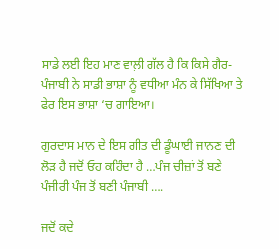ਸਾਡੇ ਲਈ ਇਹ ਮਾਣ ਵਾਲ਼ੀ ਗੱਲ ਹੈ ਕਿ ਕਿਸੇ ਗੈਰ-ਪੰਜਾਬੀ ਨੇ ਸਾਡੀ ਭਾਸ਼ਾ ਨੂੰ ਵਧੀਆ ਮੰਨ ਕੇ ਸਿੱਖਿਆ ਤੇ ਫੇਰ ਇਸ ਭਾਸ਼ਾ ‘ਚ ਗਾਇਆ।

ਗੁਰਦਾਸ ਮਾਨ ਦੇ ਇਸ ਗੀਤ ਦੀ ਡੂੰਘਾਈ ਜਾਨਣ ਦੀ ਲੋੜ ਹੈ ਜਦੋਂ ਓਹ ਕਹਿੰਦਾ ਹੈ …ਪੰਜ ਚੀਜ਼ਾਂ ਤੋਂ ਬਣੇ ਪੰਜੀਰੀ ਪੰਜ ਤੋਂ ਬਣੀ ਪੰਜਾਬੀ ….

ਜਦੋਂ ਕਦੇ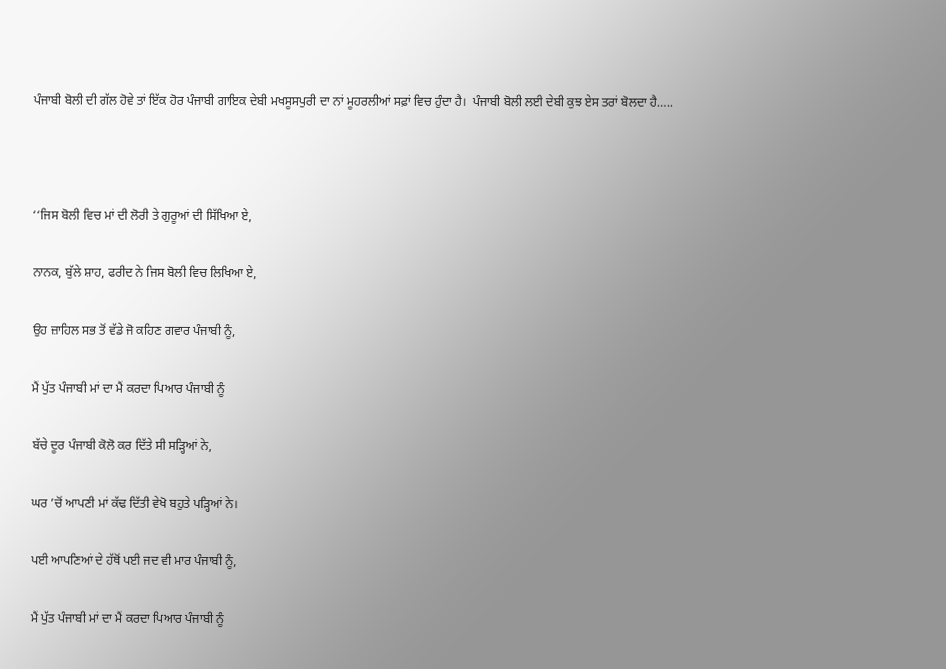ਪੰਜਾਬੀ ਬੋਲੀ ਦੀ ਗੱਲ ਹੋਵੇ ਤਾਂ ਇੱਕ ਹੋਰ ਪੰਜਾਬੀ ਗਾਇਕ ਦੇਬੀ ਮਖਸੂਸਪੁਰੀ ਦਾ ਨਾਂ ਮੂਹਰਲੀਆਂ ਸਫ਼ਾਂ ਵਿਚ ਹੁੰਦਾ ਹੈ।  ਪੰਜਾਬੀ ਬੋਲੀ ਲਈ ਦੇਬੀ ਕੁਝ ਏਸ ਤਰਾਂ ਬੋਲਦਾ ਹੈ…..



‘‘ਜਿਸ ਬੋਲੀ ਵਿਚ ਮਾਂ ਦੀ ਲੋਰੀ ਤੇ ਗੁਰੂਆਂ ਦੀ ਸਿੱਖਿਆ ਏ,

ਨਾਨਕ, ਬੁੱਲੇ ਸ਼ਾਹ, ਫਰੀਦ ਨੇ ਜਿਸ ਬੋਲੀ ਵਿਚ ਲਿਖਿਆ ਏ,

ਉਹ ਜ਼ਾਹਿਲ ਸਭ ਤੋਂ ਵੱਡੇ ਜੋ ਕਹਿਣ ਗਵਾਰ ਪੰਜਾਬੀ ਨੂੰ,

ਮੈਂ ਪੁੱਤ ਪੰਜਾਬੀ ਮਾਂ ਦਾ ਮੈਂ ਕਰਦਾ ਪਿਆਰ ਪੰਜਾਬੀ ਨੂੰ

ਬੱਚੇ ਦੂਰ ਪੰਜਾਬੀ ਕੋਲੋ ਕਰ ਦਿੱਤੇ ਸੀ ਸੜ੍ਹਿਆਂ ਨੇ,

ਘਰ ’ਚੋਂ ਆਪਣੀ ਮਾਂ ਕੱਢ ਦਿੱਤੀ ਵੇਖੋ ਬਹੁਤੇ ਪੜ੍ਹਿਆਂ ਨੇ।

ਪਈ ਆਪਣਿਆਂ ਦੇ ਹੱਥੋਂ ਪਈ ਜਦ ਵੀ ਮਾਰ ਪੰਜਾਬੀ ਨੂੰ,

ਮੈਂ ਪੁੱਤ ਪੰਜਾਬੀ ਮਾਂ ਦਾ ਮੈਂ ਕਰਦਾ ਪਿਆਰ ਪੰਜਾਬੀ ਨੂੰ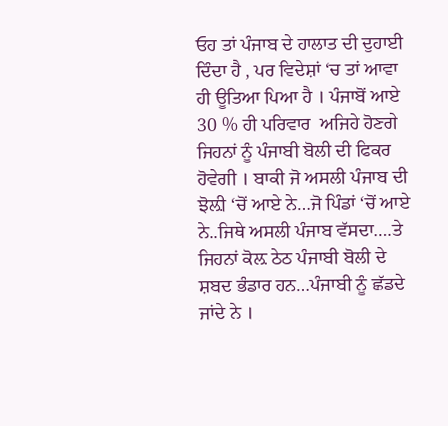ਓਹ ਤਾਂ ਪੰਜਾਬ ਦੇ ਹਾਲਾਤ ਦੀ ਦੁਹਾਈ ਦਿੰਦਾ ਹੈ , ਪਰ ਵਿਦੇਸ਼ਾਂ ‘ਚ ਤਾਂ ਆਵਾ ਹੀ ਊਤਿਆ ਪਿਆ ਹੈ । ਪੰਜਾਬੋਂ ਆਏ 30 % ਹੀ ਪਰਿਵਾਰ  ਅਜਿਹੇ ਹੋਣਗੇ ਜਿਹਨਾਂ ਨੂੰ ਪੰਜਾਬੀ ਬੋਲੀ ਦੀ ਫਿਕਰ ਹੋਵੇਗੀ । ਬਾਕੀ ਜੋ ਅਸਲੀ ਪੰਜਾਬ ਦੀ ਝੋਲ਼ੀ ‘ਚੋਂ ਆਏ ਨੇ…ਜੋ ਪਿੰਡਾਂ ‘ਚੋਂ ਆਏ ਨੇ..ਜਿਥੇ ਅਸਲੀ ਪੰਜਾਬ ਵੱਸਦਾ….ਤੇ ਜਿਹਨਾਂ ਕੋਲ਼ ਠੇਠ ਪੰਜਾਬੀ ਬੋਲੀ ਦੇ ਸ਼ਬਦ ਭੰਡਾਰ ਹਨ…ਪੰਜਾਬੀ ਨੂੰ ਛੱਡਦੇ ਜਾਂਦੇ ਨੇ ।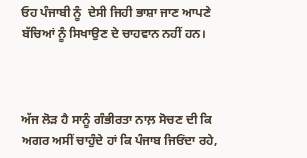ਓਹ ਪੰਜਾਬੀ ਨੂੰ  ਦੇਸੀ ਜਿਹੀ ਭਾਸ਼ਾ ਜਾਣ ਆਪਣੇ ਬੱਚਿਆਂ ਨੂੰ ਸਿਖਾਉਣ ਦੇ ਚਾਹਵਾਨ ਨਹੀਂ ਹਨ।



ਅੱਜ ਲੋੜ ਹੈ ਸਾਨੂੰ ਗੰਭੀਰਤਾ ਨਾਲ਼ ਸੋਚਣ ਦੀ ਕਿ ਅਗਰ ਅਸੀਂ ਚਾਹੁੰਦੇ ਹਾਂ ਕਿ ਪੰਜਾਬ ਜਿਓਂਦਾ ਰਹੇ,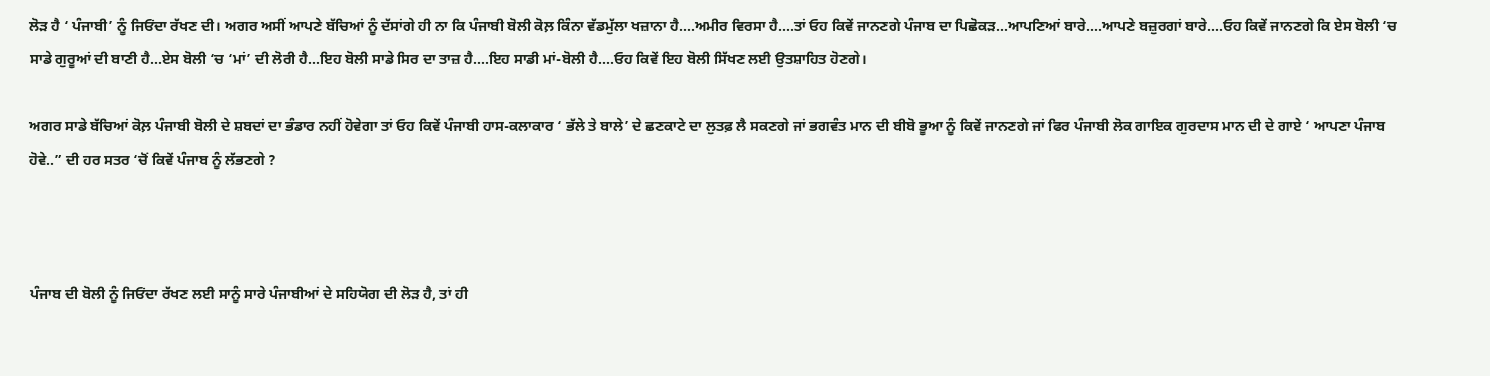ਲੋੜ ਹੈ ‘ ਪੰਜਾਬੀ’ ਨੂੰ ਜਿਓਂਦਾ ਰੱਖਣ ਦੀ। ਅਗਰ ਅਸੀਂ ਆਪਣੇ ਬੱਚਿਆਂ ਨੂੰ ਦੱਸਾਂਗੇ ਹੀ ਨਾ ਕਿ ਪੰਜਾਬੀ ਬੋਲੀ ਕੋਲ਼ ਕਿੰਨਾ ਵੱਡਮੁੱਲਾ ਖਜ਼ਾਨਾ ਹੈ….ਅਮੀਰ ਵਿਰਸਾ ਹੈ….ਤਾਂ ਓਹ ਕਿਵੇਂ ਜਾਨਣਗੇ ਪੰਜਾਬ ਦਾ ਪਿਛੋਕੜ…ਆਪਣਿਆਂ ਬਾਰੇ….ਆਪਣੇ ਬਜ਼ੁਰਗਾਂ ਬਾਰੇ….ਓਹ ਕਿਵੇਂ ਜਾਨਣਗੇ ਕਿ ਏਸ ਬੋਲੀ ‘ਚ ਸਾਡੇ ਗੁਰੂਆਂ ਦੀ ਬਾਣੀ ਹੈ…ਏਸ ਬੋਲੀ ‘ਚ ‘ਮਾਂ’ ਦੀ ਲੋਰੀ ਹੈ…ਇਹ ਬੋਲੀ ਸਾਡੇ ਸਿਰ ਦਾ ਤਾਜ਼ ਹੈ….ਇਹ ਸਾਡੀ ਮਾਂ-ਬੋਲੀ ਹੈ….ਓਹ ਕਿਵੇਂ ਇਹ ਬੋਲੀ ਸਿੱਖਣ ਲਈ ਉਤਸ਼ਾਹਿਤ ਹੋਣਗੇ।

ਅਗਰ ਸਾਡੇ ਬੱਚਿਆਂ ਕੋਲ਼ ਪੰਜਾਬੀ ਬੋਲੀ ਦੇ ਸ਼ਬਦਾਂ ਦਾ ਭੰਡਾਰ ਨਹੀਂ ਹੋਵੇਗਾ ਤਾਂ ਓਹ ਕਿਵੇਂ ਪੰਜਾਬੀ ਹਾਸ-ਕਲਾਕਾਰ ‘ ਭੱਲੇ ਤੇ ਬਾਲੇ’ ਦੇ ਛਣਕਾਟੇ ਦਾ ਲੁਤਫ਼ ਲੈ ਸਕਣਗੇ ਜਾਂ ਭਗਵੰਤ ਮਾਨ ਦੀ ਬੀਬੋ ਭੂਆ ਨੂੰ ਕਿਵੇਂ ਜਾਨਣਗੇ ਜਾਂ ਫਿਰ ਪੰਜਾਬੀ ਲੋਕ ਗਾਇਕ ਗੁਰਦਾਸ ਮਾਨ ਦੀ ਦੇ ਗਾਏ ‘ ਆਪਣਾ ਪੰਜਾਬ ਹੋਵੇ..” ਦੀ ਹਰ ਸਤਰ ‘ਚੋਂ ਕਿਵੇਂ ਪੰਜਾਬ ਨੂੰ ਲੱਭਣਗੇ ?



ਪੰਜਾਬ ਦੀ ਬੋਲੀ ਨੂੰ ਜਿਓਂਦਾ ਰੱਖਣ ਲਈ ਸਾਨੂੰ ਸਾਰੇ ਪੰਜਾਬੀਆਂ ਦੇ ਸਹਿਯੋਗ ਦੀ ਲੋੜ ਹੈ, ਤਾਂ ਹੀ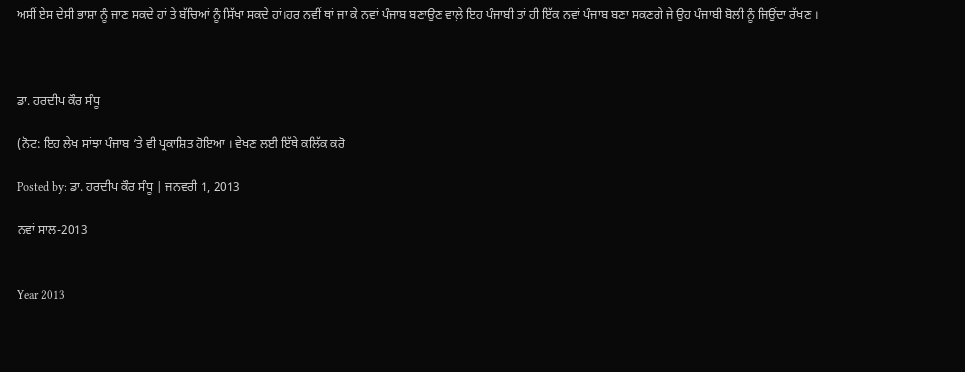ਅਸੀਂ ਏਸ ਦੇਸੀ ਭਾਸ਼ਾ ਨੂੰ ਜਾਣ ਸਕਦੇ ਹਾਂ ਤੇ ਬੱਚਿਆਂ ਨੂੰ ਸਿੱਖਾ ਸਕਦੇ ਹਾਂ।ਹਰ ਨਵੀਂ ਥਾਂ ਜਾ ਕੇ ਨਵਾਂ ਪੰਜਾਬ ਬਣਾਉਣ ਵਾਲ਼ੇ ਇਹ ਪੰਜਾਬੀ ਤਾਂ ਹੀ ਇੱਕ ਨਵਾਂ ਪੰਜਾਬ ਬਣਾ ਸਕਣਗੇ ਜੇ ਉਹ ਪੰਜਾਬੀ ਬੋਲੀ ਨੂੰ ਜਿਉਂਦਾ ਰੱਖਣ ।



ਡਾ. ਹਰਦੀਪ ਕੌਰ ਸੰਧੂ

(ਨੋਟ: ਇਹ ਲੇਖ ਸਾਂਝਾ ਪੰਜਾਬ ‘ਤੇ ਵੀ ਪ੍ਰਕਾਸ਼ਿਤ ਹੋਇਆ । ਵੇਖਣ ਲਈ ਇੱਥੇ ਕਲਿੱਕ ਕਰੋ

Posted by: ਡਾ. ਹਰਦੀਪ ਕੌਰ ਸੰਧੂ | ਜਨਵਰੀ 1, 2013

ਨਵਾਂ ਸਾਲ-2013


Year 2013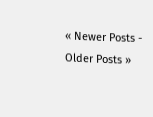« Newer Posts - Older Posts »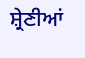ਸ਼੍ਰੇਣੀਆਂ